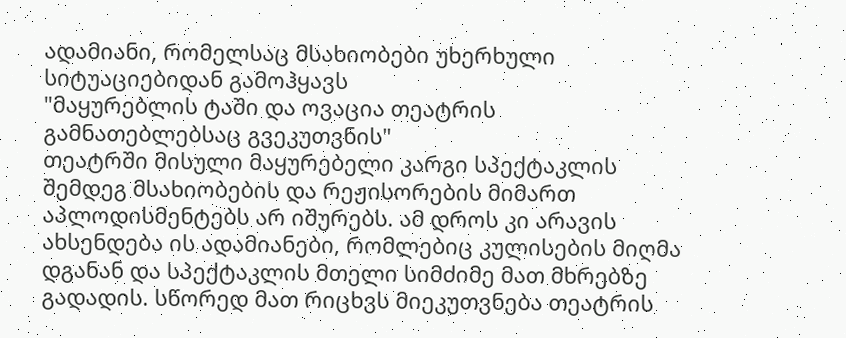ადამიანი, რომელსაც მსახიობები უხერხული სიტუაციებიდან გამოჰყავს
"მაყურებლის ტაში და ოვაცია თეატრის გამნათებლებსაც გვეკუთვნის"
თეატრში მისული მაყურებელი კარგი სპექტაკლის შემდეგ მსახიობების და რეჟისორების მიმართ აპლოდისმენტებს არ იშურებს. ამ დროს კი არავის ახსენდება ის ადამიანები, რომლებიც კულისების მიღმა დგანან და სპექტაკლის მთელი სიმძიმე მათ მხრებზე გადადის. სწორედ მათ რიცხვს მიეკუთვნება თეატრის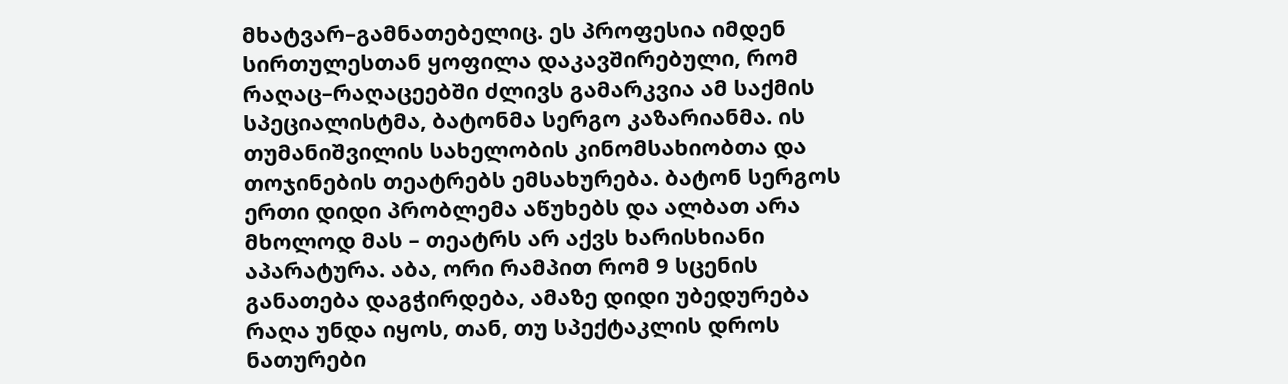მხატვარ–გამნათებელიც. ეს პროფესია იმდენ სირთულესთან ყოფილა დაკავშირებული, რომ რაღაც–რაღაცეებში ძლივს გამარკვია ამ საქმის სპეციალისტმა, ბატონმა სერგო კაზარიანმა. ის თუმანიშვილის სახელობის კინომსახიობთა და თოჯინების თეატრებს ემსახურება. ბატონ სერგოს ერთი დიდი პრობლემა აწუხებს და ალბათ არა მხოლოდ მას – თეატრს არ აქვს ხარისხიანი აპარატურა. აბა, ორი რამპით რომ 9 სცენის განათება დაგჭირდება, ამაზე დიდი უბედურება რაღა უნდა იყოს, თან, თუ სპექტაკლის დროს ნათურები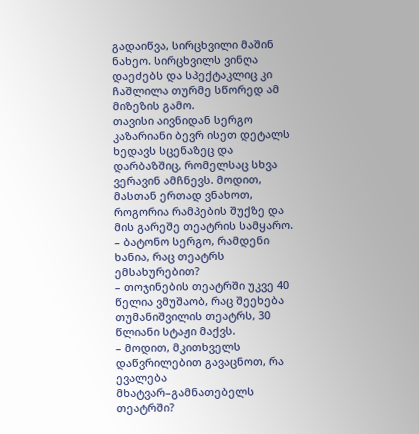გადაიწვა, სირცხვილი მაშინ ნახეო. სირცხვილს ვინღა დაეძებს და სპექტაკლიც კი ჩაშლილა თურმე სწორედ ამ მიზეზის გამო.
თავისი აივნიდან სერგო კაზარიანი ბევრ ისეთ დეტალს ხედავს სცენაზეც და დარბაზშიც, რომელსაც სხვა ვერავინ ამჩნევს. მოდით, მასთან ერთად ვნახოთ, როგორია რამპების შუქზე და მის გარეშე თეატრის სამყარო.
– ბატონო სერგო, რამდენი ხანია, რაც თეატრს ემსახურებით?
– თოჯინების თეატრში უკვე 40 წელია ვმუშაობ, რაც შეეხება თუმანიშვილის თეატრს, 30 წლიანი სტაჟი მაქვს.
– მოდით, მკითხველს დაწვრილებით გავაცნოთ, რა ევალება მხატვარ–გამნათებელს თეატრში?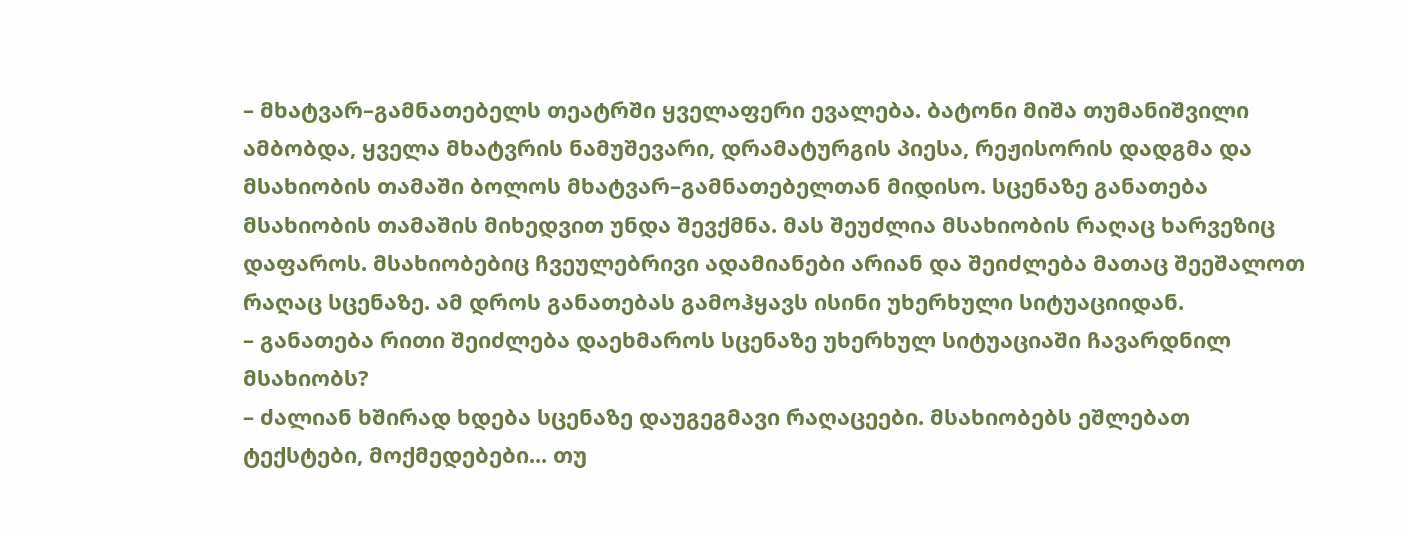– მხატვარ–გამნათებელს თეატრში ყველაფერი ევალება. ბატონი მიშა თუმანიშვილი ამბობდა, ყველა მხატვრის ნამუშევარი, დრამატურგის პიესა, რეჟისორის დადგმა და მსახიობის თამაში ბოლოს მხატვარ–გამნათებელთან მიდისო. სცენაზე განათება მსახიობის თამაშის მიხედვით უნდა შევქმნა. მას შეუძლია მსახიობის რაღაც ხარვეზიც დაფაროს. მსახიობებიც ჩვეულებრივი ადამიანები არიან და შეიძლება მათაც შეეშალოთ რაღაც სცენაზე. ამ დროს განათებას გამოჰყავს ისინი უხერხული სიტუაციიდან.
– განათება რითი შეიძლება დაეხმაროს სცენაზე უხერხულ სიტუაციაში ჩავარდნილ მსახიობს?
– ძალიან ხშირად ხდება სცენაზე დაუგეგმავი რაღაცეები. მსახიობებს ეშლებათ ტექსტები, მოქმედებები... თუ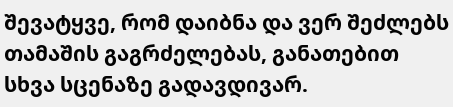შევატყვე, რომ დაიბნა და ვერ შეძლებს თამაშის გაგრძელებას, განათებით სხვა სცენაზე გადავდივარ.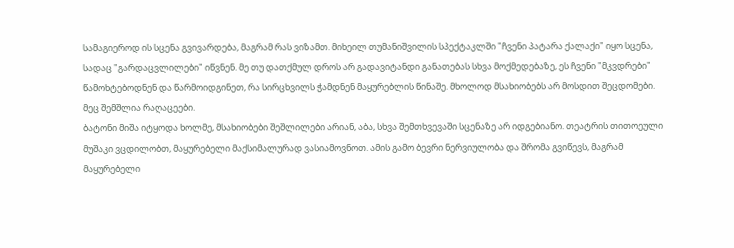სამაგიეროდ ის სცენა გვივარდება, მაგრამ რას ვიზამთ. მიხეილ თუმანიშვილის სპექტაკლში "ჩვენი პატარა ქალაქი" იყო სცენა, სადაც "გარდაცვლილები" იწვნენ. მე თუ დათქმულ დროს არ გადავიტანდი განათებას სხვა მოქმედებაზე, ეს ჩვენი "მკვდრები" წამოხტებოდნენ და წარმოიდგინეთ, რა სირცხვილს ჭამდნენ მაყურებლის წინაშე. მხოლოდ მსახიობებს არ მოსდით შეცდომები. მეც შემშლია რაღაცეები.
ბატონი მიშა იტყოდა ხოლმე, მსახიობები შეშლილები არიან, აბა, სხვა შემთხვევაში სცენაზე არ იდგებიანო. თეატრის თითოეული მუშაკი ვცდილობთ, მაყურებელი მაქსიმალურად ვასიამოვნოთ. ამის გამო ბევრი ნერვიულობა და შრომა გვიწევს, მაგრამ მაყურებელი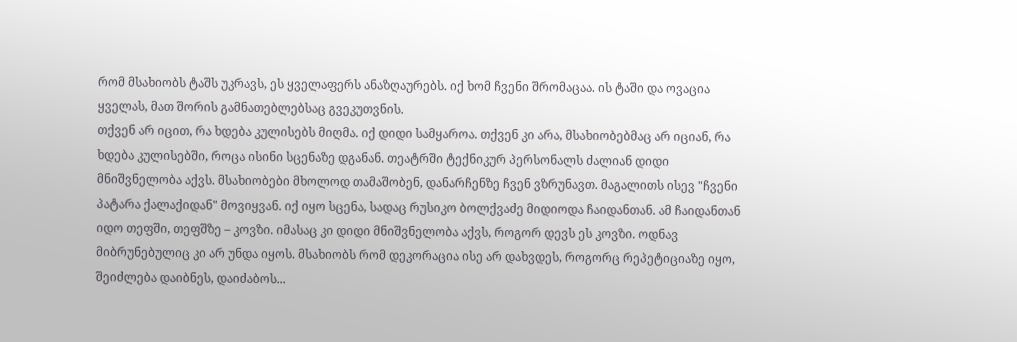რომ მსახიობს ტაშს უკრავს, ეს ყველაფერს ანაზღაურებს. იქ ხომ ჩვენი შრომაცაა. ის ტაში და ოვაცია ყველას, მათ შორის გამნათებლებსაც გვეკუთვნის.
თქვენ არ იცით, რა ხდება კულისებს მიღმა. იქ დიდი სამყაროა. თქვენ კი არა, მსახიობებმაც არ იციან, რა ხდება კულისებში, როცა ისინი სცენაზე დგანან. თეატრში ტექნიკურ პერსონალს ძალიან დიდი მნიშვნელობა აქვს. მსახიობები მხოლოდ თამაშობენ, დანარჩენზე ჩვენ ვზრუნავთ. მაგალითს ისევ "ჩვენი პატარა ქალაქიდან" მოვიყვან. იქ იყო სცენა, სადაც რუსიკო ბოლქვაძე მიდიოდა ჩაიდანთან. ამ ჩაიდანთან იდო თეფში, თეფშზე – კოვზი. იმასაც კი დიდი მნიშვნელობა აქვს, როგორ დევს ეს კოვზი. ოდნავ მიბრუნებულიც კი არ უნდა იყოს. მსახიობს რომ დეკორაცია ისე არ დახვდეს, როგორც რეპეტიციაზე იყო, შეიძლება დაიბნეს, დაიძაბოს...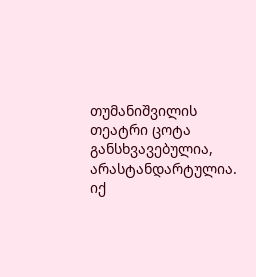თუმანიშვილის თეატრი ცოტა განსხვავებულია, არასტანდარტულია. იქ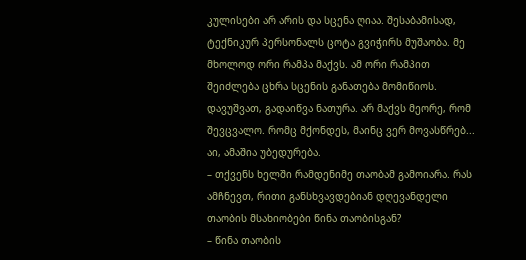კულისები არ არის და სცენა ღიაა. შესაბამისად, ტექნიკურ პერსონალს ცოტა გვიჭირს მუშაობა. მე მხოლოდ ორი რამპა მაქვს. ამ ორი რამპით შეიძლება ცხრა სცენის განათება მომიწიოს. დავუშვათ, გადაიწვა ნათურა. არ მაქვს მეორე, რომ შევცვალო. რომც მქონდეს, მაინც ვერ მოვასწრებ... აი, ამაშია უბედურება.
– თქვენს ხელში რამდენიმე თაობამ გამოიარა. რას ამჩნევთ, რითი განსხვავდებიან დღევანდელი თაობის მსახიობები წინა თაობისგან?
– წინა თაობის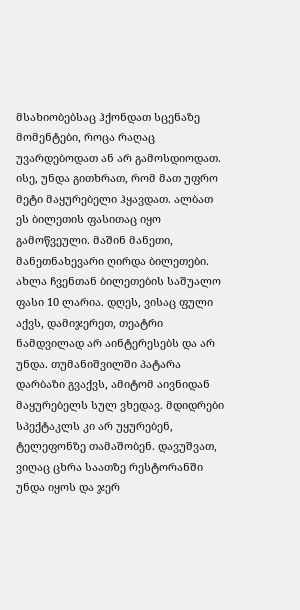მსახიობებსაც ჰქონდათ სცენაზე მომენტები, როცა რაღაც უვარდებოდათ ან არ გამოსდიოდათ. ისე, უნდა გითხრათ, რომ მათ უფრო მეტი მაყურებელი ჰყავდათ. ალბათ ეს ბილეთის ფასითაც იყო გამოწვეული. მაშინ მანეთი, მანეთნახევარი ღირდა ბილეთები. ახლა ჩვენთან ბილეთების საშუალო ფასი 10 ლარია. დღეს, ვისაც ფული აქვს, დამიჯერეთ, თეატრი ნამდვილად არ აინტერესებს და არ უნდა. თუმანიშვილში პატარა დარბაზი გვაქვს, ამიტომ აივნიდან მაყურებელს სულ ვხედავ. მდიდრები სპექტაკლს კი არ უყურებენ, ტელეფონზე თამაშობენ. დავუშვათ, ვიღაც ცხრა საათზე რესტორანში უნდა იყოს და ჯერ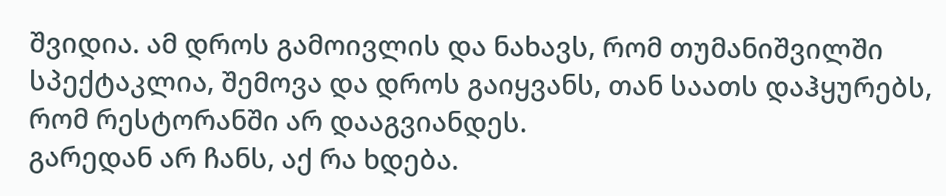შვიდია. ამ დროს გამოივლის და ნახავს, რომ თუმანიშვილში სპექტაკლია, შემოვა და დროს გაიყვანს, თან საათს დაჰყურებს, რომ რესტორანში არ დააგვიანდეს.
გარედან არ ჩანს, აქ რა ხდება.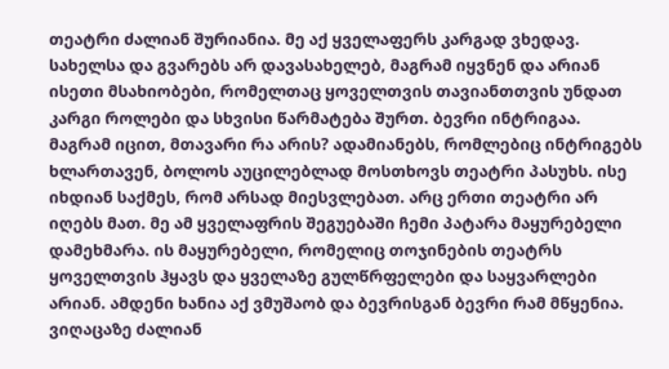თეატრი ძალიან შურიანია. მე აქ ყველაფერს კარგად ვხედავ. სახელსა და გვარებს არ დავასახელებ, მაგრამ იყვნენ და არიან ისეთი მსახიობები, რომელთაც ყოველთვის თავიანთთვის უნდათ კარგი როლები და სხვისი წარმატება შურთ. ბევრი ინტრიგაა. მაგრამ იცით, მთავარი რა არის? ადამიანებს, რომლებიც ინტრიგებს ხლართავენ, ბოლოს აუცილებლად მოსთხოვს თეატრი პასუხს. ისე იხდიან საქმეს, რომ არსად მიესვლებათ. არც ერთი თეატრი არ იღებს მათ. მე ამ ყველაფრის შეგუებაში ჩემი პატარა მაყურებელი დამეხმარა. ის მაყურებელი, რომელიც თოჯინების თეატრს ყოველთვის ჰყავს და ყველაზე გულწრფელები და საყვარლები არიან. ამდენი ხანია აქ ვმუშაობ და ბევრისგან ბევრი რამ მწყენია. ვიღაცაზე ძალიან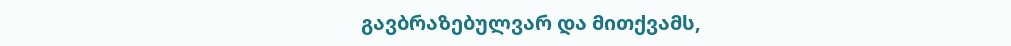გავბრაზებულვარ და მითქვამს,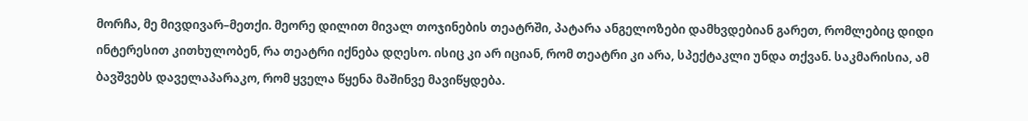მორჩა, მე მივდივარ–მეთქი. მეორე დილით მივალ თოჯინების თეატრში, პატარა ანგელოზები დამხვდებიან გარეთ, რომლებიც დიდი ინტერესით კითხულობენ, რა თეატრი იქნება დღესო. ისიც კი არ იციან, რომ თეატრი კი არა, სპექტაკლი უნდა თქვან. საკმარისია, ამ ბავშვებს დაველაპარაკო, რომ ყველა წყენა მაშინვე მავიწყდება.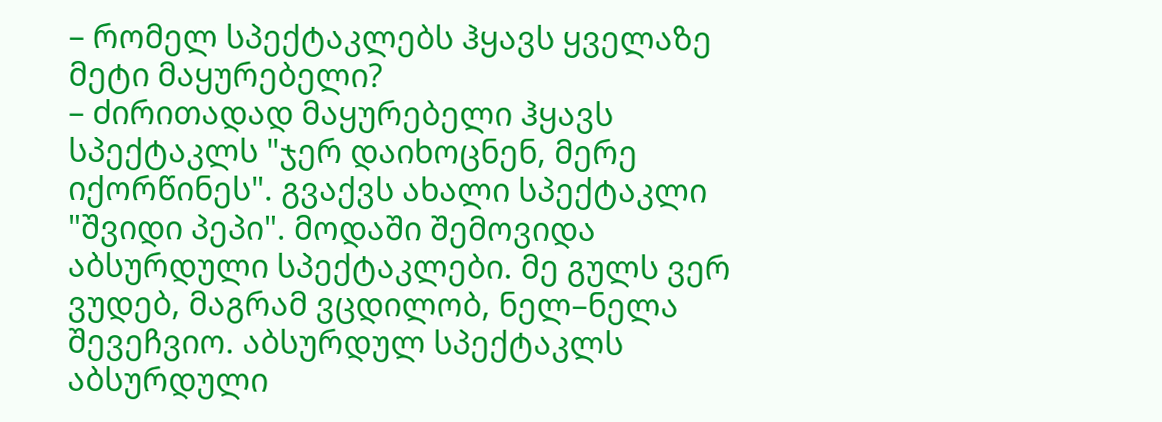– რომელ სპექტაკლებს ჰყავს ყველაზე მეტი მაყურებელი?
– ძირითადად მაყურებელი ჰყავს სპექტაკლს "ჯერ დაიხოცნენ, მერე იქორწინეს". გვაქვს ახალი სპექტაკლი "შვიდი პეპი". მოდაში შემოვიდა აბსურდული სპექტაკლები. მე გულს ვერ ვუდებ, მაგრამ ვცდილობ, ნელ–ნელა შევეჩვიო. აბსურდულ სპექტაკლს აბსურდული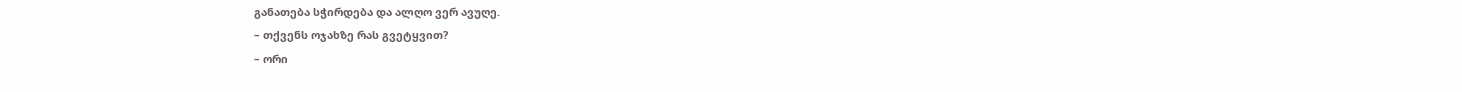განათება სჭირდება და ალღო ვერ ავუღე.
– თქვენს ოჯახზე რას გვეტყვით?
– ორი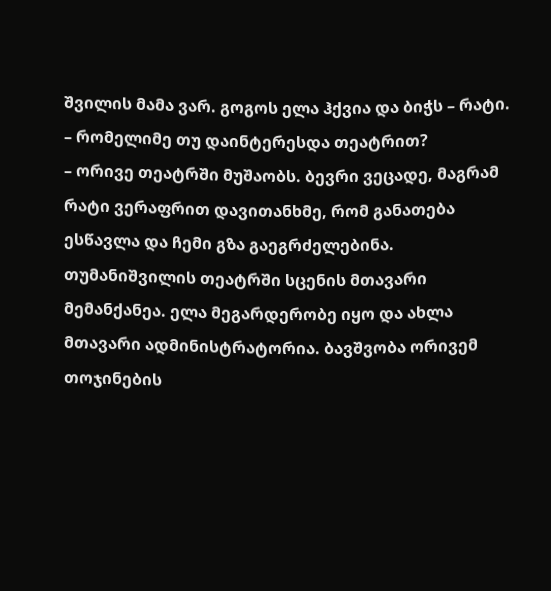შვილის მამა ვარ. გოგოს ელა ჰქვია და ბიჭს – რატი.
– რომელიმე თუ დაინტერესდა თეატრით?
– ორივე თეატრში მუშაობს. ბევრი ვეცადე, მაგრამ რატი ვერაფრით დავითანხმე, რომ განათება ესწავლა და ჩემი გზა გაეგრძელებინა. თუმანიშვილის თეატრში სცენის მთავარი მემანქანეა. ელა მეგარდერობე იყო და ახლა მთავარი ადმინისტრატორია. ბავშვობა ორივემ თოჯინების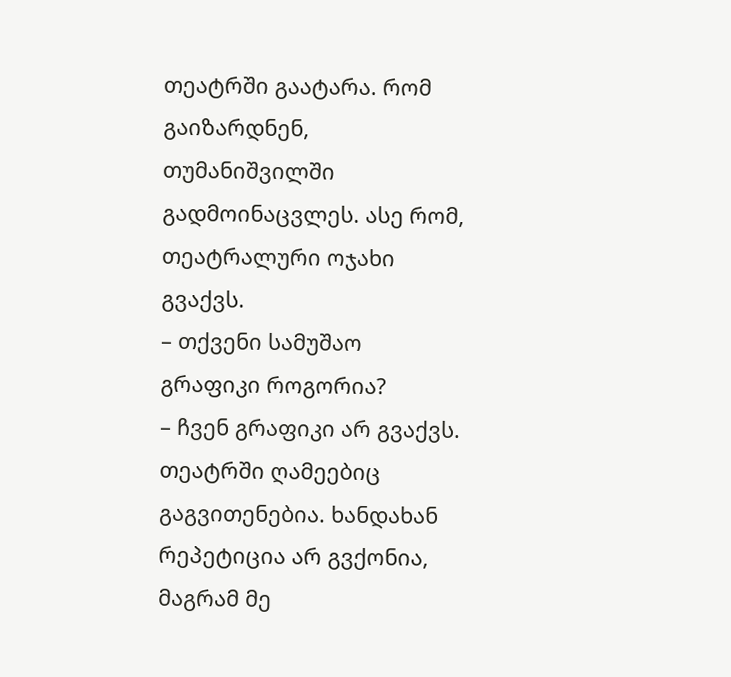თეატრში გაატარა. რომ გაიზარდნენ, თუმანიშვილში გადმოინაცვლეს. ასე რომ, თეატრალური ოჯახი გვაქვს.
– თქვენი სამუშაო გრაფიკი როგორია?
– ჩვენ გრაფიკი არ გვაქვს. თეატრში ღამეებიც გაგვითენებია. ხანდახან რეპეტიცია არ გვქონია, მაგრამ მე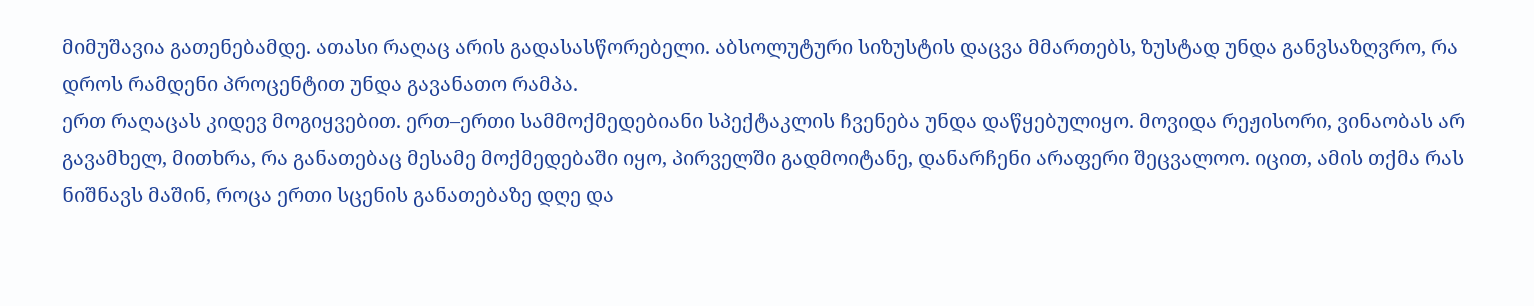მიმუშავია გათენებამდე. ათასი რაღაც არის გადასასწორებელი. აბსოლუტური სიზუსტის დაცვა მმართებს, ზუსტად უნდა განვსაზღვრო, რა დროს რამდენი პროცენტით უნდა გავანათო რამპა.
ერთ რაღაცას კიდევ მოგიყვებით. ერთ–ერთი სამმოქმედებიანი სპექტაკლის ჩვენება უნდა დაწყებულიყო. მოვიდა რეჟისორი, ვინაობას არ გავამხელ, მითხრა, რა განათებაც მესამე მოქმედებაში იყო, პირველში გადმოიტანე, დანარჩენი არაფერი შეცვალოო. იცით, ამის თქმა რას ნიშნავს მაშინ, როცა ერთი სცენის განათებაზე დღე და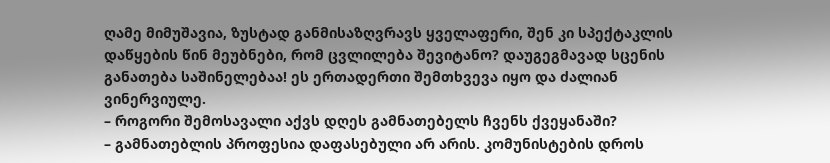ღამე მიმუშავია, ზუსტად განმისაზღვრავს ყველაფერი, შენ კი სპექტაკლის დაწყების წინ მეუბნები, რომ ცვლილება შევიტანო? დაუგეგმავად სცენის განათება საშინელებაა! ეს ერთადერთი შემთხვევა იყო და ძალიან ვინერვიულე.
– როგორი შემოსავალი აქვს დღეს გამნათებელს ჩვენს ქვეყანაში?
– გამნათებლის პროფესია დაფასებული არ არის. კომუნისტების დროს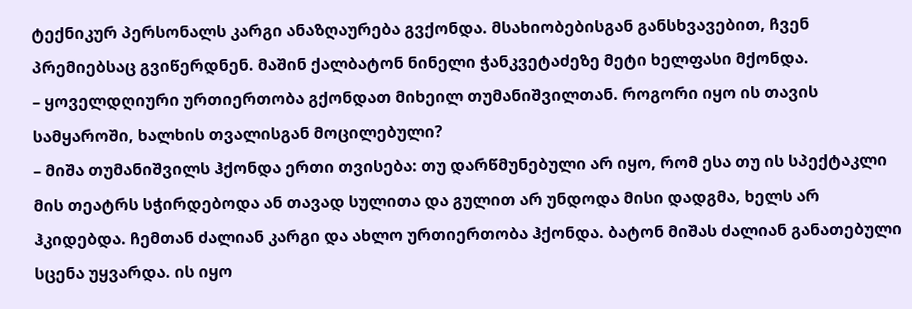ტექნიკურ პერსონალს კარგი ანაზღაურება გვქონდა. მსახიობებისგან განსხვავებით, ჩვენ პრემიებსაც გვიწერდნენ. მაშინ ქალბატონ ნინელი ჭანკვეტაძეზე მეტი ხელფასი მქონდა.
– ყოველდღიური ურთიერთობა გქონდათ მიხეილ თუმანიშვილთან. როგორი იყო ის თავის სამყაროში, ხალხის თვალისგან მოცილებული?
– მიშა თუმანიშვილს ჰქონდა ერთი თვისება: თუ დარწმუნებული არ იყო, რომ ესა თუ ის სპექტაკლი მის თეატრს სჭირდებოდა ან თავად სულითა და გულით არ უნდოდა მისი დადგმა, ხელს არ ჰკიდებდა. ჩემთან ძალიან კარგი და ახლო ურთიერთობა ჰქონდა. ბატონ მიშას ძალიან განათებული სცენა უყვარდა. ის იყო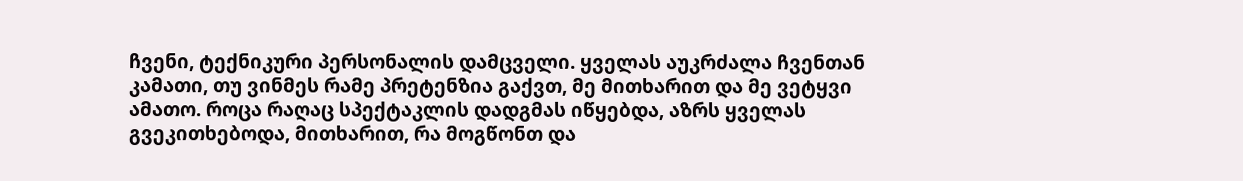ჩვენი, ტექნიკური პერსონალის დამცველი. ყველას აუკრძალა ჩვენთან კამათი, თუ ვინმეს რამე პრეტენზია გაქვთ, მე მითხარით და მე ვეტყვი ამათო. როცა რაღაც სპექტაკლის დადგმას იწყებდა, აზრს ყველას გვეკითხებოდა, მითხარით, რა მოგწონთ და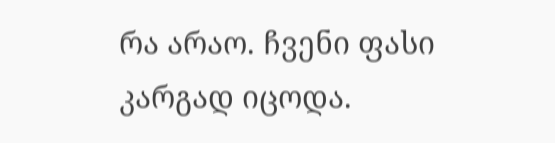რა არაო. ჩვენი ფასი კარგად იცოდა.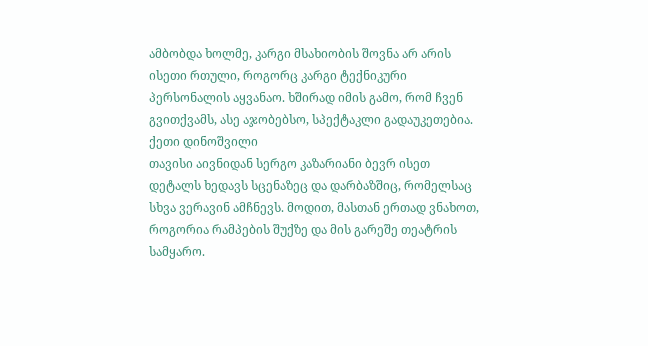ამბობდა ხოლმე, კარგი მსახიობის შოვნა არ არის ისეთი რთული, როგორც კარგი ტექნიკური პერსონალის აყვანაო. ხშირად იმის გამო, რომ ჩვენ გვითქვამს, ასე აჯობებსო, სპექტაკლი გადაუკეთებია.
ქეთი დინოშვილი
თავისი აივნიდან სერგო კაზარიანი ბევრ ისეთ დეტალს ხედავს სცენაზეც და დარბაზშიც, რომელსაც სხვა ვერავინ ამჩნევს. მოდით, მასთან ერთად ვნახოთ, როგორია რამპების შუქზე და მის გარეშე თეატრის სამყარო.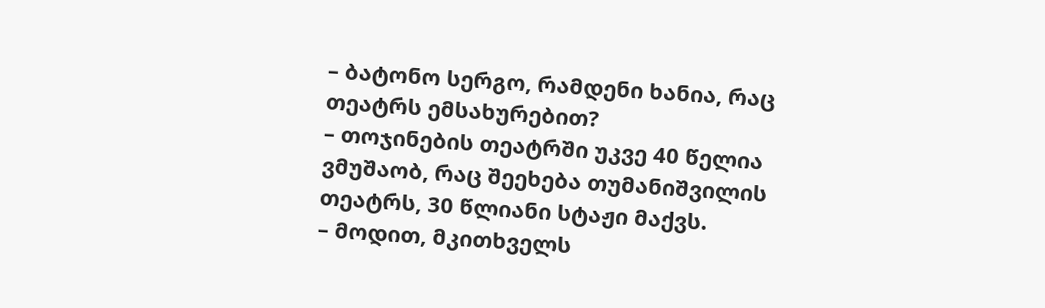– ბატონო სერგო, რამდენი ხანია, რაც თეატრს ემსახურებით?
– თოჯინების თეატრში უკვე 40 წელია ვმუშაობ, რაც შეეხება თუმანიშვილის თეატრს, 30 წლიანი სტაჟი მაქვს.
– მოდით, მკითხველს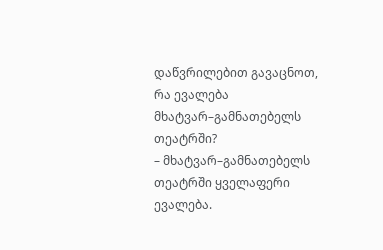დაწვრილებით გავაცნოთ, რა ევალება მხატვარ–გამნათებელს თეატრში?
– მხატვარ–გამნათებელს თეატრში ყველაფერი ევალება.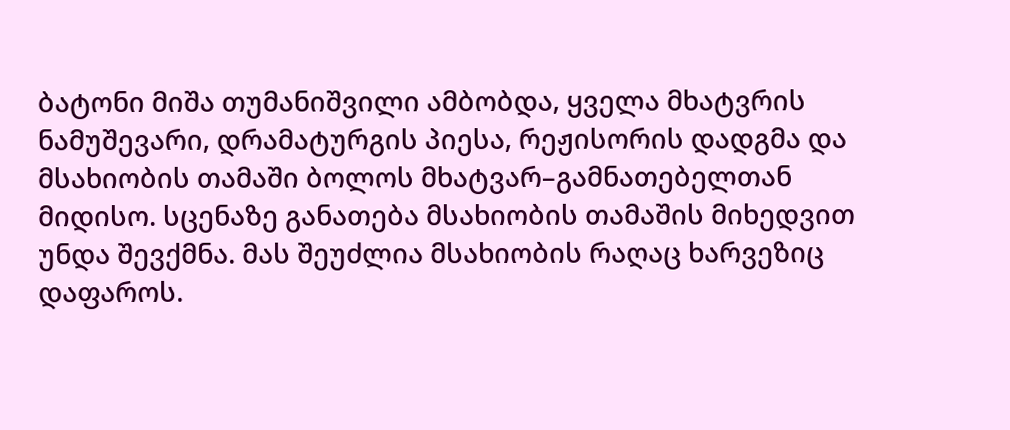ბატონი მიშა თუმანიშვილი ამბობდა, ყველა მხატვრის ნამუშევარი, დრამატურგის პიესა, რეჟისორის დადგმა და მსახიობის თამაში ბოლოს მხატვარ–გამნათებელთან მიდისო. სცენაზე განათება მსახიობის თამაშის მიხედვით უნდა შევქმნა. მას შეუძლია მსახიობის რაღაც ხარვეზიც დაფაროს.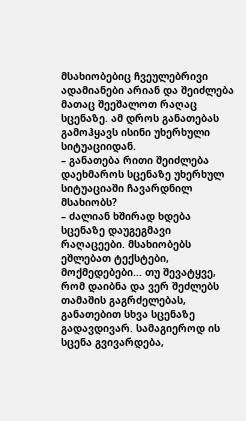მსახიობებიც ჩვეულებრივი ადამიანები არიან და შეიძლება მათაც შეეშალოთ რაღაც სცენაზე. ამ დროს განათებას გამოჰყავს ისინი უხერხული სიტუაციიდან.
– განათება რითი შეიძლება დაეხმაროს სცენაზე უხერხულ სიტუაციაში ჩავარდნილ მსახიობს?
– ძალიან ხშირად ხდება სცენაზე დაუგეგმავი რაღაცეები. მსახიობებს ეშლებათ ტექსტები, მოქმედებები... თუ შევატყვე, რომ დაიბნა და ვერ შეძლებს თამაშის გაგრძელებას, განათებით სხვა სცენაზე გადავდივარ. სამაგიეროდ ის სცენა გვივარდება,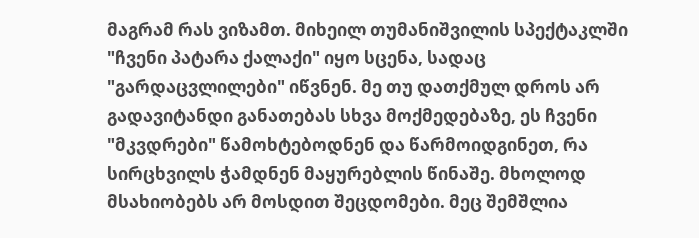მაგრამ რას ვიზამთ. მიხეილ თუმანიშვილის სპექტაკლში "ჩვენი პატარა ქალაქი" იყო სცენა, სადაც "გარდაცვლილები" იწვნენ. მე თუ დათქმულ დროს არ გადავიტანდი განათებას სხვა მოქმედებაზე, ეს ჩვენი "მკვდრები" წამოხტებოდნენ და წარმოიდგინეთ, რა სირცხვილს ჭამდნენ მაყურებლის წინაშე. მხოლოდ მსახიობებს არ მოსდით შეცდომები. მეც შემშლია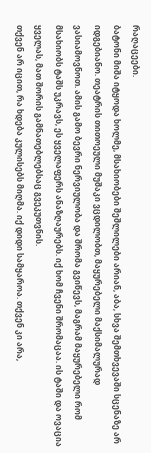რაღაცეები.
ბატონი მიშა იტყოდა ხოლმე, მსახიობები შეშლილები არიან, აბა, სხვა შემთხვევაში სცენაზე არ იდგებიანო. თეატრის თითოეული მუშაკი ვცდილობთ, მაყურებელი მაქსიმალურად ვასიამოვნოთ. ამის გამო ბევრი ნერვიულობა და შრომა გვიწევს, მაგრამ მაყურებელი რომ მსახიობს ტაშს უკრავს, ეს ყველაფერს ანაზღაურებს. იქ ხომ ჩვენი შრომაცაა. ის ტაში და ოვაცია ყველას, მათ შორის გამნათებლებსაც გვეკუთვნის.
თქვენ არ იცით, რა ხდება კულისებს მიღმა. იქ დიდი სამყაროა. თქვენ კი არა,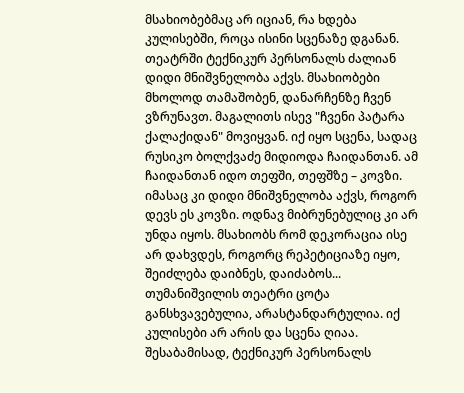მსახიობებმაც არ იციან, რა ხდება კულისებში, როცა ისინი სცენაზე დგანან. თეატრში ტექნიკურ პერსონალს ძალიან დიდი მნიშვნელობა აქვს. მსახიობები მხოლოდ თამაშობენ, დანარჩენზე ჩვენ ვზრუნავთ. მაგალითს ისევ "ჩვენი პატარა ქალაქიდან" მოვიყვან. იქ იყო სცენა, სადაც რუსიკო ბოლქვაძე მიდიოდა ჩაიდანთან. ამ ჩაიდანთან იდო თეფში, თეფშზე – კოვზი. იმასაც კი დიდი მნიშვნელობა აქვს, როგორ დევს ეს კოვზი. ოდნავ მიბრუნებულიც კი არ უნდა იყოს. მსახიობს რომ დეკორაცია ისე არ დახვდეს, როგორც რეპეტიციაზე იყო, შეიძლება დაიბნეს, დაიძაბოს...
თუმანიშვილის თეატრი ცოტა განსხვავებულია, არასტანდარტულია. იქ კულისები არ არის და სცენა ღიაა. შესაბამისად, ტექნიკურ პერსონალს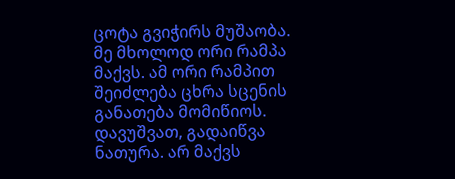ცოტა გვიჭირს მუშაობა. მე მხოლოდ ორი რამპა მაქვს. ამ ორი რამპით შეიძლება ცხრა სცენის განათება მომიწიოს. დავუშვათ, გადაიწვა ნათურა. არ მაქვს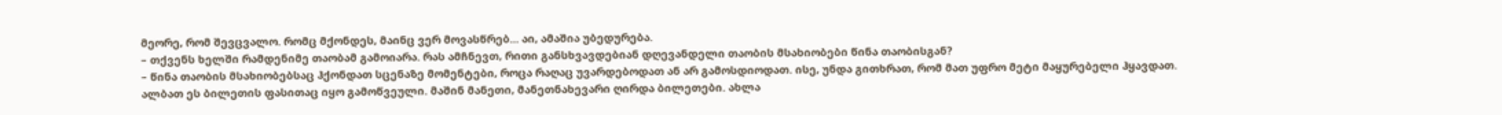მეორე, რომ შევცვალო. რომც მქონდეს, მაინც ვერ მოვასწრებ... აი, ამაშია უბედურება.
– თქვენს ხელში რამდენიმე თაობამ გამოიარა. რას ამჩნევთ, რითი განსხვავდებიან დღევანდელი თაობის მსახიობები წინა თაობისგან?
– წინა თაობის მსახიობებსაც ჰქონდათ სცენაზე მომენტები, როცა რაღაც უვარდებოდათ ან არ გამოსდიოდათ. ისე, უნდა გითხრათ, რომ მათ უფრო მეტი მაყურებელი ჰყავდათ. ალბათ ეს ბილეთის ფასითაც იყო გამოწვეული. მაშინ მანეთი, მანეთნახევარი ღირდა ბილეთები. ახლა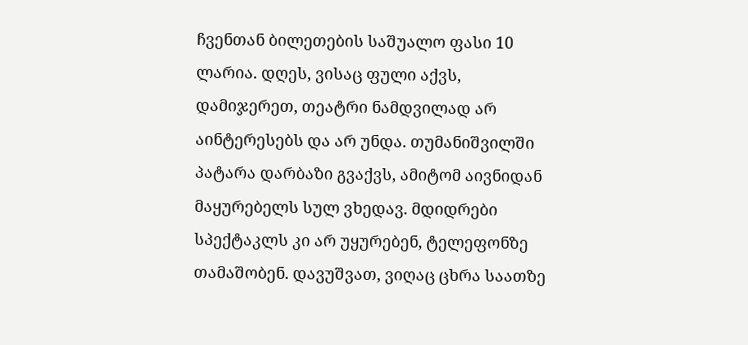ჩვენთან ბილეთების საშუალო ფასი 10 ლარია. დღეს, ვისაც ფული აქვს, დამიჯერეთ, თეატრი ნამდვილად არ აინტერესებს და არ უნდა. თუმანიშვილში პატარა დარბაზი გვაქვს, ამიტომ აივნიდან მაყურებელს სულ ვხედავ. მდიდრები სპექტაკლს კი არ უყურებენ, ტელეფონზე თამაშობენ. დავუშვათ, ვიღაც ცხრა საათზე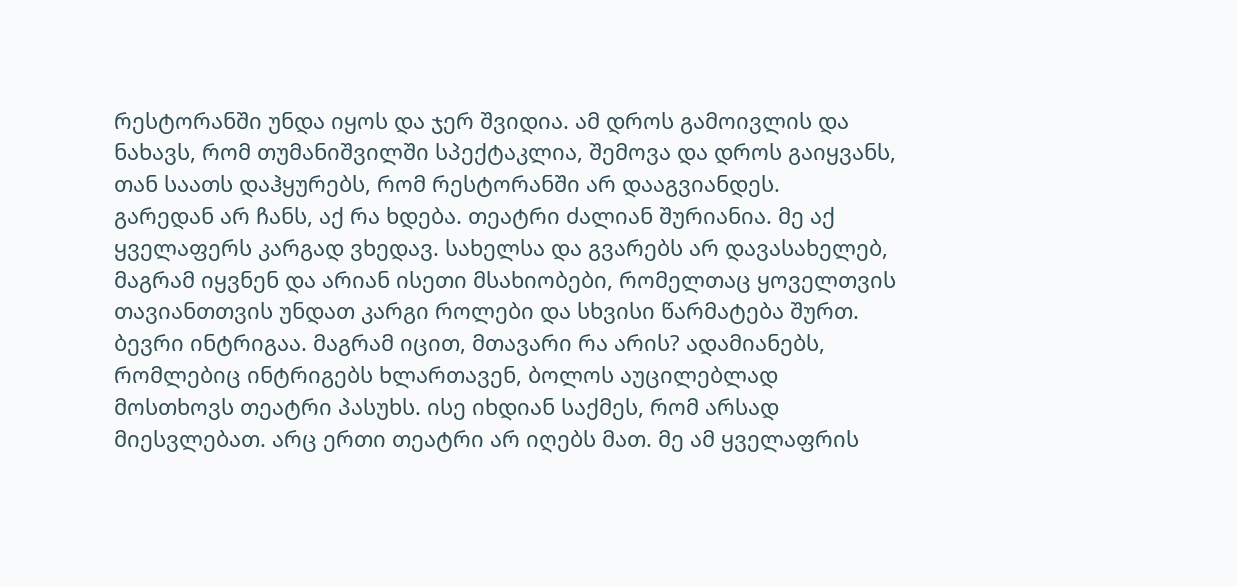რესტორანში უნდა იყოს და ჯერ შვიდია. ამ დროს გამოივლის და ნახავს, რომ თუმანიშვილში სპექტაკლია, შემოვა და დროს გაიყვანს, თან საათს დაჰყურებს, რომ რესტორანში არ დააგვიანდეს.
გარედან არ ჩანს, აქ რა ხდება. თეატრი ძალიან შურიანია. მე აქ ყველაფერს კარგად ვხედავ. სახელსა და გვარებს არ დავასახელებ, მაგრამ იყვნენ და არიან ისეთი მსახიობები, რომელთაც ყოველთვის თავიანთთვის უნდათ კარგი როლები და სხვისი წარმატება შურთ. ბევრი ინტრიგაა. მაგრამ იცით, მთავარი რა არის? ადამიანებს, რომლებიც ინტრიგებს ხლართავენ, ბოლოს აუცილებლად მოსთხოვს თეატრი პასუხს. ისე იხდიან საქმეს, რომ არსად მიესვლებათ. არც ერთი თეატრი არ იღებს მათ. მე ამ ყველაფრის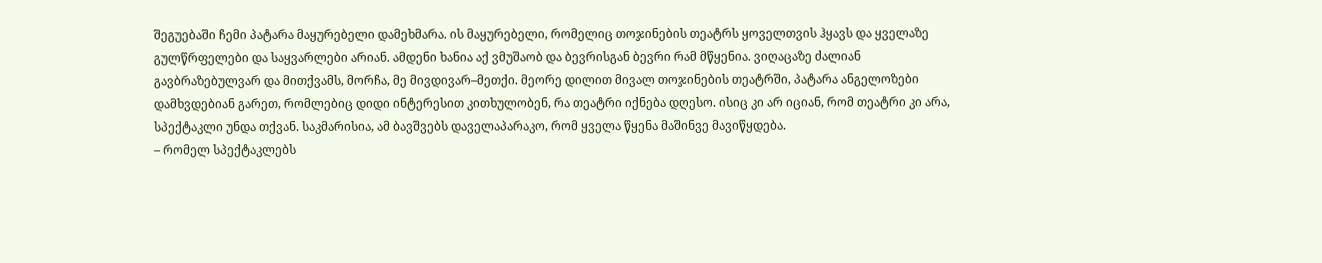შეგუებაში ჩემი პატარა მაყურებელი დამეხმარა. ის მაყურებელი, რომელიც თოჯინების თეატრს ყოველთვის ჰყავს და ყველაზე გულწრფელები და საყვარლები არიან. ამდენი ხანია აქ ვმუშაობ და ბევრისგან ბევრი რამ მწყენია. ვიღაცაზე ძალიან გავბრაზებულვარ და მითქვამს, მორჩა, მე მივდივარ–მეთქი. მეორე დილით მივალ თოჯინების თეატრში, პატარა ანგელოზები დამხვდებიან გარეთ, რომლებიც დიდი ინტერესით კითხულობენ, რა თეატრი იქნება დღესო. ისიც კი არ იციან, რომ თეატრი კი არა, სპექტაკლი უნდა თქვან. საკმარისია, ამ ბავშვებს დაველაპარაკო, რომ ყველა წყენა მაშინვე მავიწყდება.
– რომელ სპექტაკლებს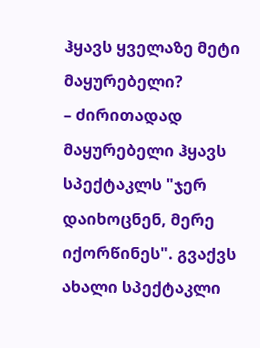ჰყავს ყველაზე მეტი მაყურებელი?
– ძირითადად მაყურებელი ჰყავს სპექტაკლს "ჯერ დაიხოცნენ, მერე იქორწინეს". გვაქვს ახალი სპექტაკლი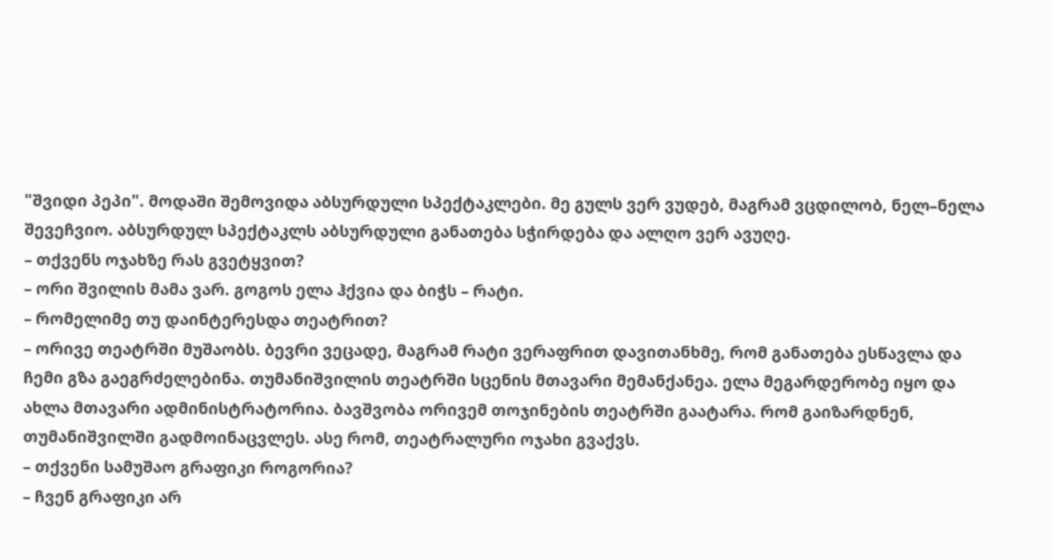"შვიდი პეპი". მოდაში შემოვიდა აბსურდული სპექტაკლები. მე გულს ვერ ვუდებ, მაგრამ ვცდილობ, ნელ–ნელა შევეჩვიო. აბსურდულ სპექტაკლს აბსურდული განათება სჭირდება და ალღო ვერ ავუღე.
– თქვენს ოჯახზე რას გვეტყვით?
– ორი შვილის მამა ვარ. გოგოს ელა ჰქვია და ბიჭს – რატი.
– რომელიმე თუ დაინტერესდა თეატრით?
– ორივე თეატრში მუშაობს. ბევრი ვეცადე, მაგრამ რატი ვერაფრით დავითანხმე, რომ განათება ესწავლა და ჩემი გზა გაეგრძელებინა. თუმანიშვილის თეატრში სცენის მთავარი მემანქანეა. ელა მეგარდერობე იყო და ახლა მთავარი ადმინისტრატორია. ბავშვობა ორივემ თოჯინების თეატრში გაატარა. რომ გაიზარდნენ, თუმანიშვილში გადმოინაცვლეს. ასე რომ, თეატრალური ოჯახი გვაქვს.
– თქვენი სამუშაო გრაფიკი როგორია?
– ჩვენ გრაფიკი არ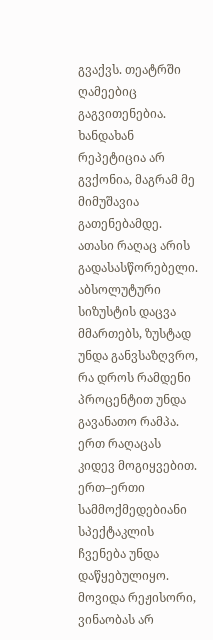გვაქვს. თეატრში ღამეებიც გაგვითენებია. ხანდახან რეპეტიცია არ გვქონია, მაგრამ მე მიმუშავია გათენებამდე. ათასი რაღაც არის გადასასწორებელი. აბსოლუტური სიზუსტის დაცვა მმართებს, ზუსტად უნდა განვსაზღვრო, რა დროს რამდენი პროცენტით უნდა გავანათო რამპა.
ერთ რაღაცას კიდევ მოგიყვებით. ერთ–ერთი სამმოქმედებიანი სპექტაკლის ჩვენება უნდა დაწყებულიყო. მოვიდა რეჟისორი, ვინაობას არ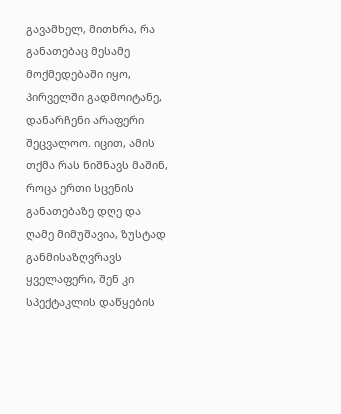გავამხელ, მითხრა, რა განათებაც მესამე მოქმედებაში იყო, პირველში გადმოიტანე, დანარჩენი არაფერი შეცვალოო. იცით, ამის თქმა რას ნიშნავს მაშინ, როცა ერთი სცენის განათებაზე დღე და ღამე მიმუშავია, ზუსტად განმისაზღვრავს ყველაფერი, შენ კი სპექტაკლის დაწყების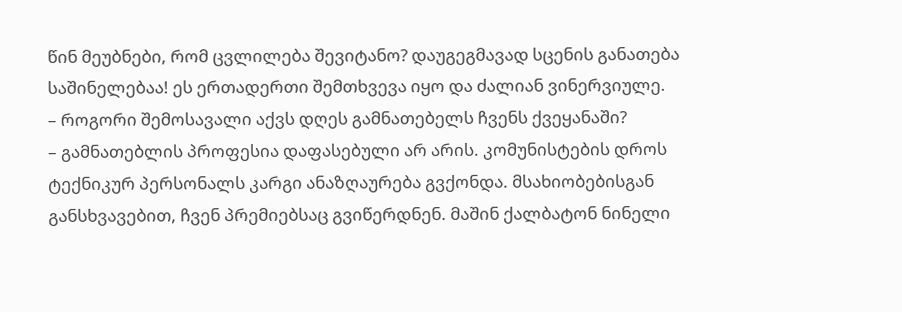წინ მეუბნები, რომ ცვლილება შევიტანო? დაუგეგმავად სცენის განათება საშინელებაა! ეს ერთადერთი შემთხვევა იყო და ძალიან ვინერვიულე.
– როგორი შემოსავალი აქვს დღეს გამნათებელს ჩვენს ქვეყანაში?
– გამნათებლის პროფესია დაფასებული არ არის. კომუნისტების დროს ტექნიკურ პერსონალს კარგი ანაზღაურება გვქონდა. მსახიობებისგან განსხვავებით, ჩვენ პრემიებსაც გვიწერდნენ. მაშინ ქალბატონ ნინელი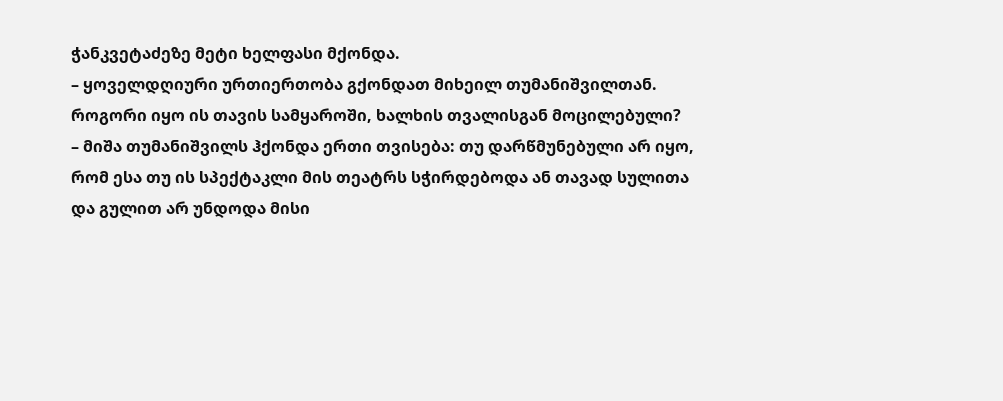ჭანკვეტაძეზე მეტი ხელფასი მქონდა.
– ყოველდღიური ურთიერთობა გქონდათ მიხეილ თუმანიშვილთან. როგორი იყო ის თავის სამყაროში, ხალხის თვალისგან მოცილებული?
– მიშა თუმანიშვილს ჰქონდა ერთი თვისება: თუ დარწმუნებული არ იყო, რომ ესა თუ ის სპექტაკლი მის თეატრს სჭირდებოდა ან თავად სულითა და გულით არ უნდოდა მისი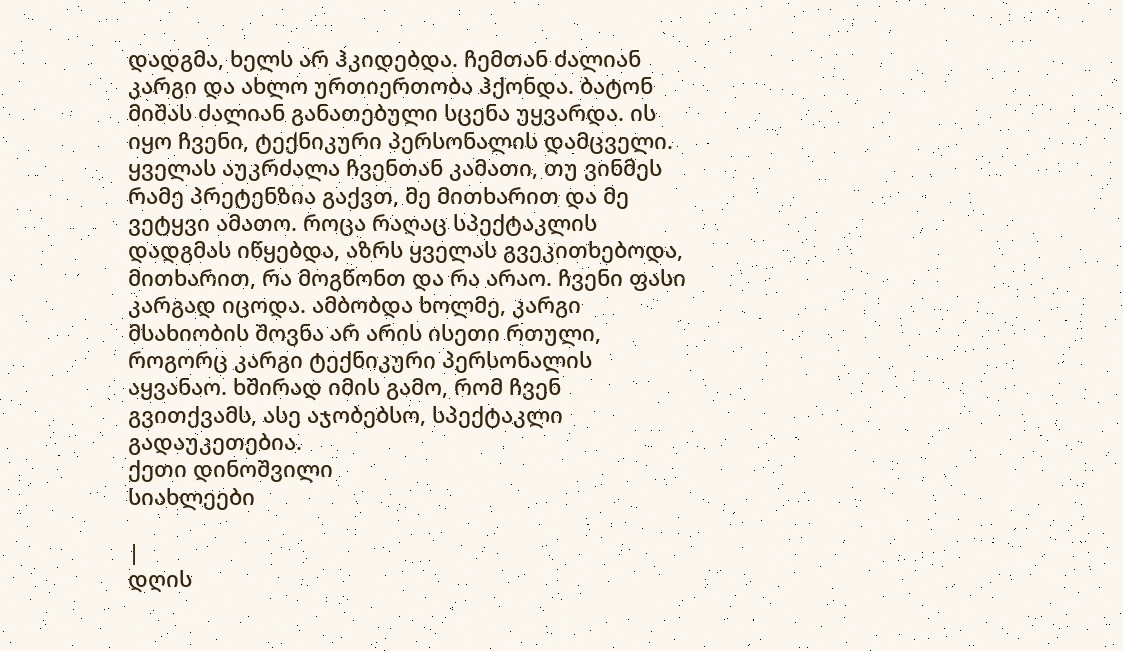დადგმა, ხელს არ ჰკიდებდა. ჩემთან ძალიან კარგი და ახლო ურთიერთობა ჰქონდა. ბატონ მიშას ძალიან განათებული სცენა უყვარდა. ის იყო ჩვენი, ტექნიკური პერსონალის დამცველი. ყველას აუკრძალა ჩვენთან კამათი, თუ ვინმეს რამე პრეტენზია გაქვთ, მე მითხარით და მე ვეტყვი ამათო. როცა რაღაც სპექტაკლის დადგმას იწყებდა, აზრს ყველას გვეკითხებოდა, მითხარით, რა მოგწონთ და რა არაო. ჩვენი ფასი კარგად იცოდა. ამბობდა ხოლმე, კარგი მსახიობის შოვნა არ არის ისეთი რთული, როგორც კარგი ტექნიკური პერსონალის აყვანაო. ხშირად იმის გამო, რომ ჩვენ გვითქვამს, ასე აჯობებსო, სპექტაკლი გადაუკეთებია.
ქეთი დინოშვილი
სიახლეები

|
დღის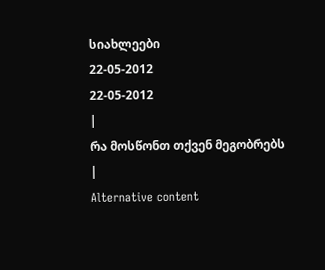სიახლეები
22-05-2012
22-05-2012
|
რა მოსწონთ თქვენ მეგობრებს
|
Alternative content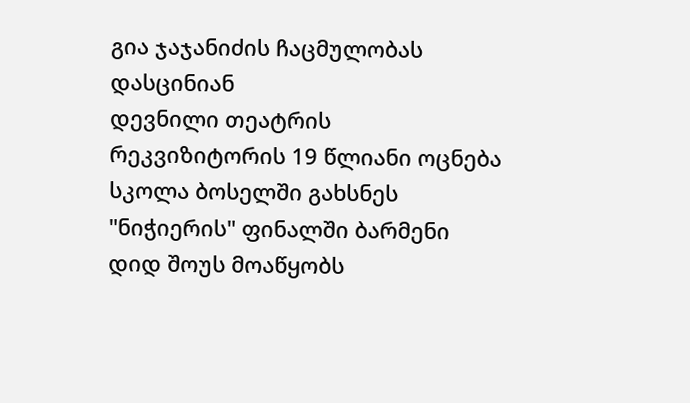გია ჯაჯანიძის ჩაცმულობას დასცინიან
დევნილი თეატრის რეკვიზიტორის 19 წლიანი ოცნება
სკოლა ბოსელში გახსნეს
"ნიჭიერის" ფინალში ბარმენი დიდ შოუს მოაწყობს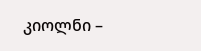კიოლნი –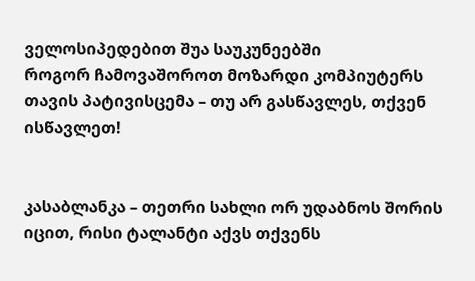ველოსიპედებით შუა საუკუნეებში
როგორ ჩამოვაშოროთ მოზარდი კომპიუტერს
თავის პატივისცემა – თუ არ გასწავლეს, თქვენ ისწავლეთ!


კასაბლანკა – თეთრი სახლი ორ უდაბნოს შორის
იცით, რისი ტალანტი აქვს თქვენს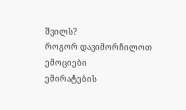შვილს?
როგორ დავიმორჩილოთ ემოციები
ემირატების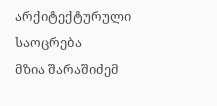არქიტექტურული საოცრება
მზია შარაშიძემ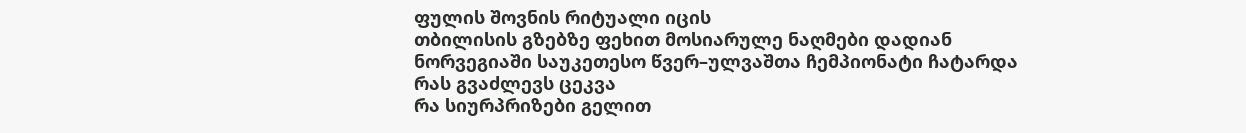ფულის შოვნის რიტუალი იცის
თბილისის გზებზე ფეხით მოსიარულე ნაღმები დადიან
ნორვეგიაში საუკეთესო წვერ–ულვაშთა ჩემპიონატი ჩატარდა
რას გვაძლევს ცეკვა
რა სიურპრიზები გელით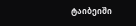ტაიბეიში